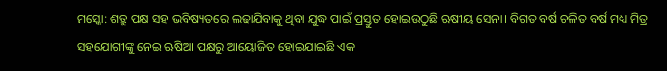ମସ୍କୋ: ଶତ୍ରୁ ପକ୍ଷ ସହ ଭବିଷ୍ୟତରେ ଲଢାଯିବାକୁ ଥିବା ଯୁଦ୍ଧ ପାଇଁ ପ୍ରସ୍ତୁତ ହୋଇଉଠୁଛି ଋଷୀୟ ସେନା। ବିଗତ ବର୍ଷ ଚଳିତ ବର୍ଷ ମଧ୍ୟ ମିତ୍ର ସହଯୋଗୀଙ୍କୁ ନେଇ ଋଷିଆ ପକ୍ଷରୁ ଆୟୋଜିତ ହୋଇଯାଇଛି ଏକ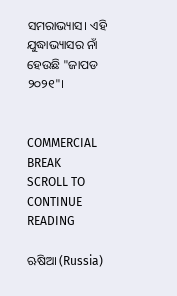ସମରାଭ୍ୟାସ। ଏହି ଯୁଦ୍ଧାଭ୍ୟାସର ନାଁ ହେଉଛି "ଜାପଡ ୨୦୨୧"।


COMMERCIAL BREAK
SCROLL TO CONTINUE READING

ଋଷିଆ (Russia)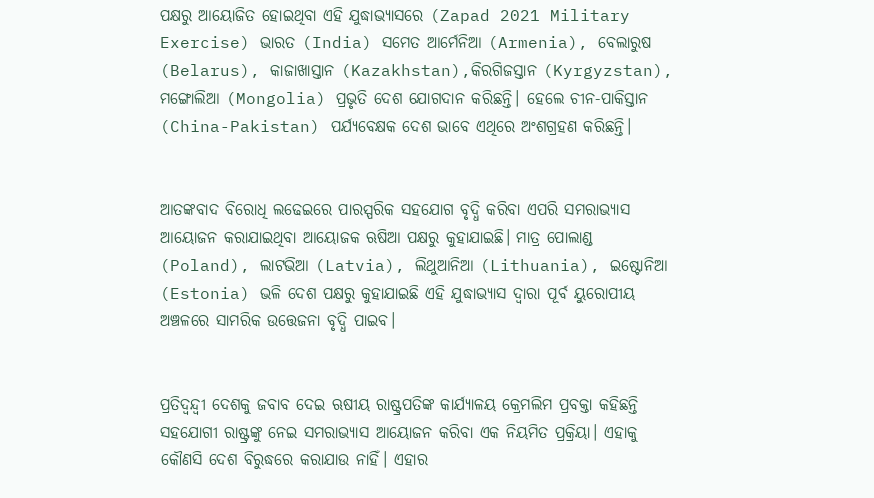ପକ୍ଷରୁ ଆୟୋଜିତ ହୋଇଥିବା ଏହି ଯୁଦ୍ଧାଭ୍ୟାସରେ (Zapad 2021 Military Exercise) ଭାରତ (India) ସମେତ ଆର୍ମେନିଆ (Armenia), ବେଲାରୁଷ (Belarus), କାଜାଖାସ୍ତାନ (Kazakhstan),କିରଗିଜସ୍ତାନ (Kyrgyzstan), ମଙ୍ଗୋଲିଆ (Mongolia) ପ୍ରଭୃତି ଦେଶ ଯୋଗଦାନ କରିଛନ୍ତି। ହେଲେ ଚୀନ-ପାକିସ୍ତାନ (China-Pakistan) ପର୍ଯ୍ୟବେକ୍ଷକ ଦେଶ ଭାବେ ଏଥିରେ ଅଂଶଗ୍ରହଣ କରିଛନ୍ତି।


ଆତଙ୍କବାଦ ବିରୋଧି ଲଢେଇରେ ପାରସ୍ପରିକ ସହଯୋଗ ବୃଦ୍ଧି କରିବା ଏପରି ସମରାଭ୍ୟାସ ଆୟୋଜନ କରାଯାଇଥିବା ଆୟୋଜକ ଋଷିଆ ପକ୍ଷରୁ କୁହାଯାଇଛି। ମାତ୍ର ପୋଲାଣ୍ଡ (Poland), ଲାଟଭିଆ (Latvia), ଲିଥୁଆନିଆ (Lithuania), ଇଷ୍ଟୋନିଆ (Estonia) ଭଳି ଦେଶ ପକ୍ଷରୁ କୁହାଯାଇଛି ଏହି ଯୁଦ୍ଧାଭ୍ୟାସ ଦ୍ୱାରା ପୂର୍ବ ୟୁରୋପୀୟ ଅଞ୍ଚଳରେ ସାମରିକ ଉତ୍ତେଜନା ବୃଦ୍ଧି ପାଇବ।


ପ୍ରତିଦ୍ୱନ୍ଦ୍ୱୀ ଦେଶକୁ ଜବାବ ଦେଇ ଋଷୀୟ ରାଷ୍ଟ୍ରପତିଙ୍କ କାର୍ଯ୍ୟାଳୟ କ୍ରେମଲିମ ପ୍ରବକ୍ତା କହିଛନ୍ତି ସହଯୋଗୀ ରାଷ୍ଟ୍ରଙ୍କୁ ନେଇ ସମରାଭ୍ୟାସ ଆୟୋଜନ କରିବା ଏକ ନିୟମିତ ପ୍ରକ୍ରିୟା। ଏହାକୁ କୌଣସି ଦେଶ ବିରୁଦ୍ଧରେ କରାଯାଉ ନାହିଁ। ଏହାର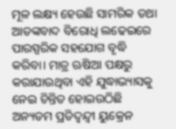ମୂଳ ଲକ୍ଷ୍ୟ ହେଉଛି ସାମରିକ ତଥା ଆତଙ୍କବାଦ ବିରୋଧି ଲଢେଇରେ ପାରସ୍ପରିକ ସହଯୋଗ ବୃଦ୍ଧି କରିବା। ମାତ୍ର ଋଷିଆ ପକ୍ଷରୁ କରାଯାଉଥିବା ଏହି ଯୁଦ୍ଧାଭ୍ୟାସକୁ ନେଇ ଚିନ୍ତିତ ହୋଇଉଠିଛି ଅନ୍ୟତମ ପ୍ରତିଦ୍ୱନ୍ଦ୍ୱୀ ୟୁକ୍ରେନ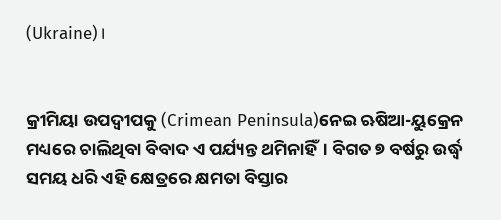(Ukraine)।


କ୍ରୀମିୟା ଉପଦ୍ୱୀପକୁ (Crimean Peninsula)ନେଇ ଋଷିଆ-ୟୁକ୍ରେନ ମଧ୍ୟରେ ଚାଲିଥିବା ବିବାଦ ଏ ପର୍ଯ୍ୟନ୍ତ ଥମିନାହିଁ। ବିଗତ ୭ ବର୍ଷରୁ ଉର୍ଦ୍ଧ୍ୱ ସମୟ ଧରି ଏହି କ୍ଷେତ୍ରରେ କ୍ଷମତା ବିସ୍ତାର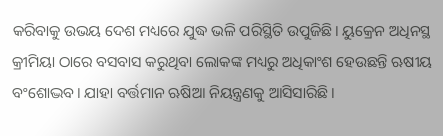କରିବାକୁ ଉଭୟ ଦେଶ ମଧ୍ୟରେ ଯୁଦ୍ଧ ଭଳି ପରିସ୍ଥିତି ଉପୁଜିଛି। ୟୁକ୍ରେନ ଅଧିନସ୍ଥ କ୍ରୀମିୟା ଠାରେ ବସବାସ କରୁଥିବା ଲୋକଙ୍କ ମଧ୍ୟରୁ ଅଧିକାଂଶ ହେଉଛନ୍ତି ଋଷୀୟ ବଂଶୋଦ୍ଭବ। ଯାହା ବର୍ତ୍ତମାନ ଋଷିଆ ନିୟନ୍ତ୍ରଣକୁ ଆସିସାରିଛି।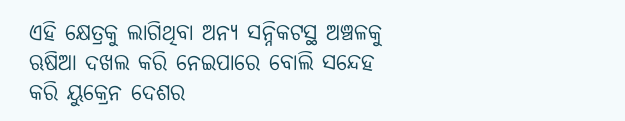ଏହି କ୍ଷେତ୍ରକୁ ଲାଗିଥିବା ଅନ୍ୟ ସନ୍ନିକଟସ୍ଥ ଅଞ୍ଚଳକୁ ଋଷିଆ ଦଖଲ କରି ନେଇପାରେ ବୋଲି ସନ୍ଦେହ କରି ୟୁକ୍ରେନ ଦେଶର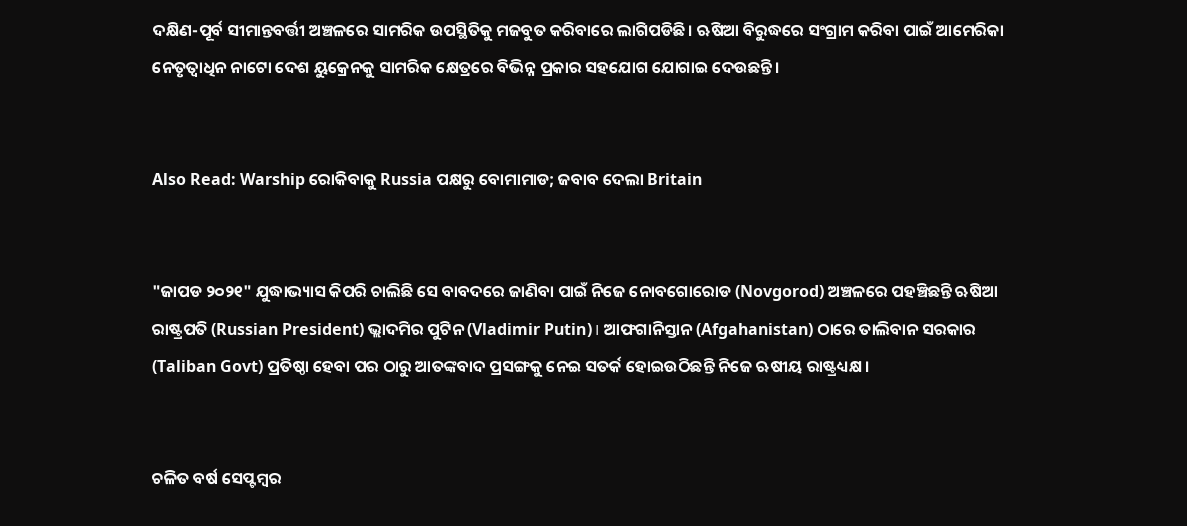ଦକ୍ଷିଣ-ପୂର୍ବ ସୀମାନ୍ତବର୍ତ୍ତୀ ଅଞ୍ଚଳରେ ସାମରିକ ଉପସ୍ଥିତିକୁ ମଜବୁତ କରିବାରେ ଲାଗିପଡିଛି। ଋଷିଆ ବିରୁଦ୍ଧରେ ସଂଗ୍ରାମ କରିବା ପାଇଁ ଆମେରିକା ନେତୃତ୍ୱାଧିନ ନାଟୋ ଦେଶ ୟୁକ୍ରେନକୁ ସାମରିକ କ୍ଷେତ୍ରରେ ବିଭିନ୍ନ ପ୍ରକାର ସହଯୋଗ ଯୋଗାଇ ଦେଉଛନ୍ତି।


Also Read: Warship ରୋକିବାକୁ Russia ପକ୍ଷରୁ ବୋମାମାଡ; ଜବାବ ଦେଲା Britain


"ଜାପଡ ୨୦୨୧" ଯୁଦ୍ଧାଭ୍ୟାସ କିପରି ଚାଲିଛି ସେ ବାବଦରେ ଜାଣିବା ପାଇଁ ନିଜେ ନୋବଗୋରୋଡ (Novgorod) ଅଞ୍ଚଳରେ ପହଞ୍ଚିଛନ୍ତି ଋଷିଆ ରାଷ୍ଟ୍ରପତି (Russian President) ଭ୍ଲାଦମିର ପୁଟିନ (Vladimir Putin)। ଆଫଗାନିସ୍ତାନ (Afgahanistan) ଠାରେ ତାଲିବାନ ସରକାର (Taliban Govt) ପ୍ରତିଷ୍ଠା ହେବା ପର ଠାରୁ ଆତଙ୍କବାଦ ପ୍ରସଙ୍ଗକୁ ନେଇ ସତର୍କ ହୋଇଉଠିଛନ୍ତି ନିଜେ ଋଷୀୟ ରାଷ୍ଟ୍ରଧ୍ୟକ୍ଷ।


ଚଳିତ ବର୍ଷ ସେପ୍ଟମ୍ବର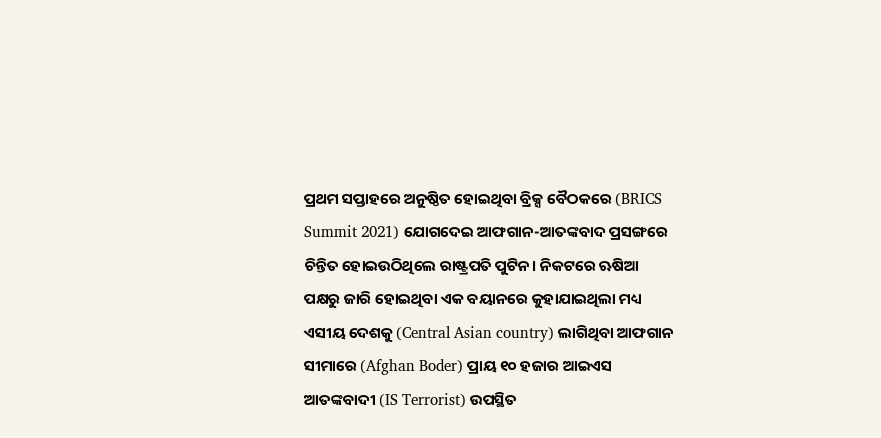ପ୍ରଥମ ସପ୍ତାହରେ ଅନୁଷ୍ଠିତ ହୋଇଥିବା ବ୍ରିକ୍ସ ବୈଠକରେ (BRICS Summit 2021) ଯୋଗଦେଇ ଆଫଗାନ-ଆତଙ୍କବାଦ ପ୍ରସଙ୍ଗରେ ଚିନ୍ତିତ ହୋଇଉଠିଥିଲେ ରାଷ୍ଟ୍ରପତି ପୁଟିନ। ନିକଟରେ ଋଷିଆ ପକ୍ଷରୁ ଜାରି ହୋଇଥିବା ଏକ ବୟାନରେ କୁହାଯାଇଥିଲା ମଧ୍ୟ ଏସୀୟ ଦେଶକୁ (Central Asian country) ଲାଗିଥିବା ଆଫଗାନ ସୀମାରେ (Afghan Boder) ପ୍ରାୟ ୧୦ ହଜାର ଆଇଏସ ଆତଙ୍କବାଦୀ (IS Terrorist) ଉପସ୍ଥିତ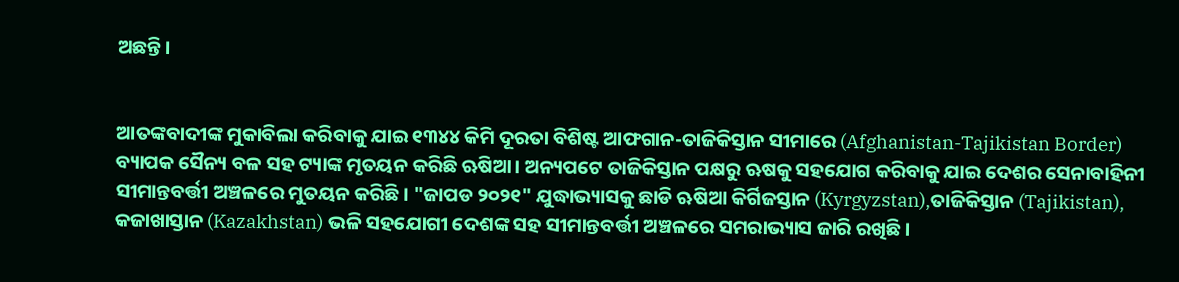ଅଛନ୍ତି।


ଆତଙ୍କବାଦୀଙ୍କ ମୁକାବିଲା କରିବାକୁ ଯାଇ ୧୩୪୪ କିମି ଦୂରତା ବିଶିଷ୍ଟ ଆଫଗାନ-ତାଜିକିସ୍ତାନ ସୀମାରେ (Afghanistan-Tajikistan Border) ବ୍ୟାପକ ସୈନ୍ୟ ବଳ ସହ ଟ୍ୟାଙ୍କ ମୃତୟନ କରିଛି ଋଷିଆ। ଅନ୍ୟପଟେ ତାଜିକିସ୍ତାନ ପକ୍ଷରୁ ଋଷକୁ ସହଯୋଗ କରିବାକୁ ଯାଇ ଦେଶର ସେନାବାହିନୀ ସୀମାନ୍ତବର୍ତ୍ତୀ ଅଞ୍ଚଳରେ ମୁତୟନ କରିଛି। "ଜାପଡ ୨୦୨୧" ଯୁଦ୍ଧାଭ୍ୟାସକୁ ଛାଡି ଋଷିଆ କିର୍ଗିଜସ୍ତାନ (Kyrgyzstan),ତାଜିକିସ୍ତାନ (Tajikistan), କଜାଖାସ୍ତାନ (Kazakhstan) ଭଳି ସହଯୋଗୀ ଦେଶଙ୍କ ସହ ସୀମାନ୍ତବର୍ତ୍ତୀ ଅଞ୍ଚଳରେ ସମରାଭ୍ୟାସ ଜାରି ରଖିଛି।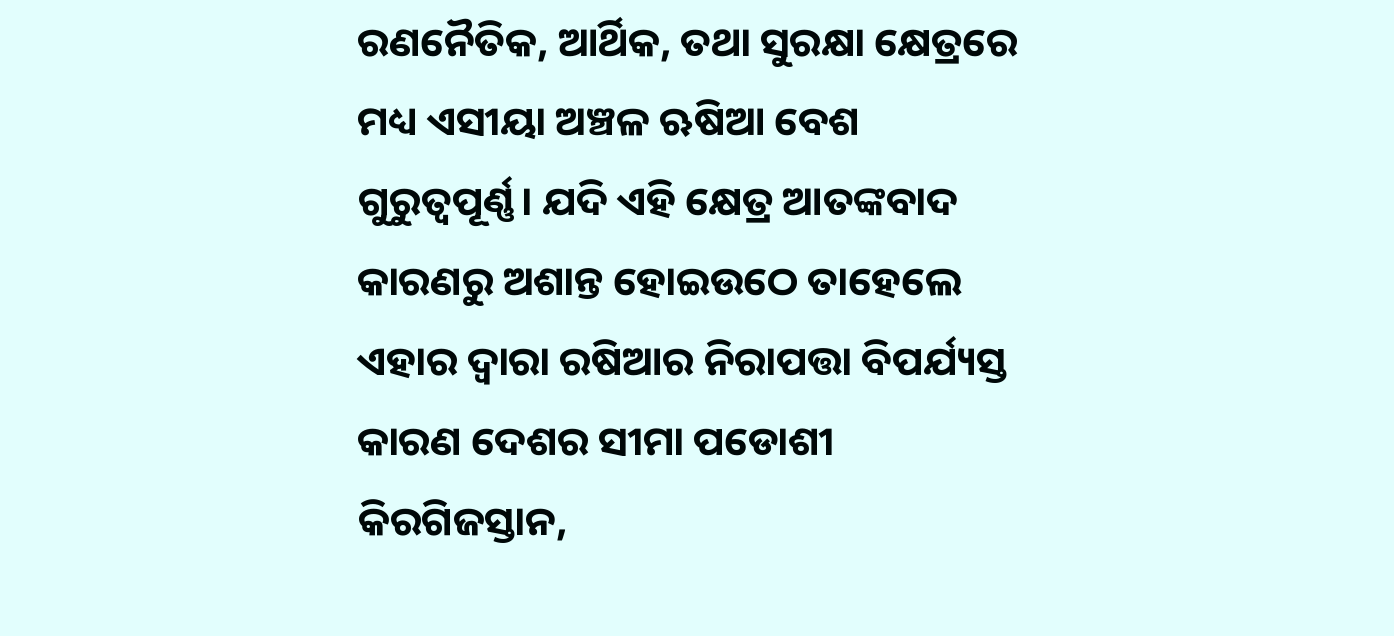ରଣନୈତିକ, ଆର୍ଥିକ, ତଥା ସୁରକ୍ଷା କ୍ଷେତ୍ରରେ ମଧ୍ୟ ଏସୀୟା ଅଞ୍ଚଳ ଋଷିଆ ବେଶ ଗୁରୁତ୍ୱପୂର୍ଣ୍ଣ। ଯଦି ଏହି କ୍ଷେତ୍ର ଆତଙ୍କବାଦ କାରଣରୁ ଅଶାନ୍ତ ହୋଇଉଠେ ତାହେଲେ ଏହାର ଦ୍ୱାରା ରଷିଆର ନିରାପତ୍ତା ବିପର୍ଯ୍ୟସ୍ତ କାରଣ ଦେଶର ସୀମା ପଡୋଶୀ କିରଗିଜସ୍ତାନ,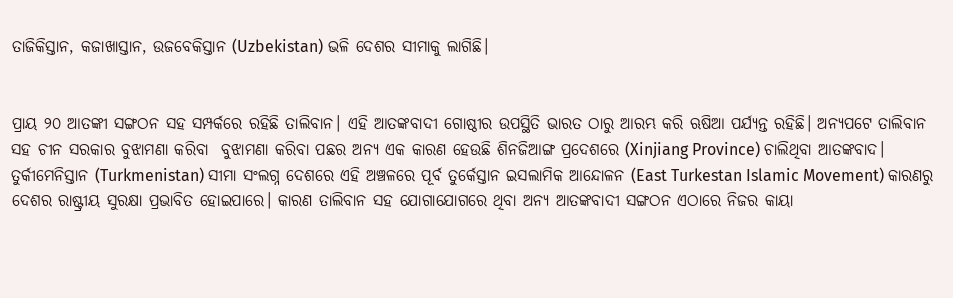ତାଜିକିସ୍ତାନ, କଜାଖାସ୍ତାନ, ଉଜବେକିସ୍ତାନ (Uzbekistan) ଭଳି ଦେଶର ସୀମାକୁ ଲାଗିଛି।


ପ୍ରାୟ ୨୦ ଆତଙ୍କୀ ସଙ୍ଗଠନ ସହ ସମ୍ପର୍କରେ ରହିଛି ତାଲିବାନ। ଏହି ଆତଙ୍କବାଦୀ ଗୋଷ୍ଠୀର ଉପସ୍ଥିତି ଭାରତ ଠାରୁ ଆରମ୍ଭ କରି ଋଷିଆ ପର୍ଯ୍ୟନ୍ତ ରହିଛି। ଅନ୍ୟପଟେ ତାଲିବାନ ସହ ଚୀନ ସରକାର ବୁଝାମଣା କରିବା  ବୁଝାମଣା କରିବା ପଛର ଅନ୍ୟ ଏକ କାରଣ ହେଉଛି ଶିନଜିଆଙ୍ଗ ପ୍ରଦେଶରେ (Xinjiang Province) ଚାଲିଥିବା ଆତଙ୍କବାଦ। ତୁର୍କୀମେନିସ୍ତାନ (Turkmenistan) ସୀମା ସଂଲଗ୍ନ ଦେଶରେ ଏହି ଅଞ୍ଚଳରେ ପୂର୍ବ ତୁର୍କେସ୍ତାନ ଇସଲାମିକ ଆନ୍ଦୋଳନ (East Turkestan Islamic Movement) କାରଣରୁ ଦେଶର ରାଷ୍ଟ୍ରୀୟ ସୁରକ୍ଷା ପ୍ରଭାବିତ ହୋଇପାରେ। କାରଣ ତାଲିବାନ ସହ ଯୋଗାଯୋଗରେ ଥିବା ଅନ୍ୟ ଆତଙ୍କବାଦୀ ସଙ୍ଗଠନ ଏଠାରେ ନିଜର କାୟା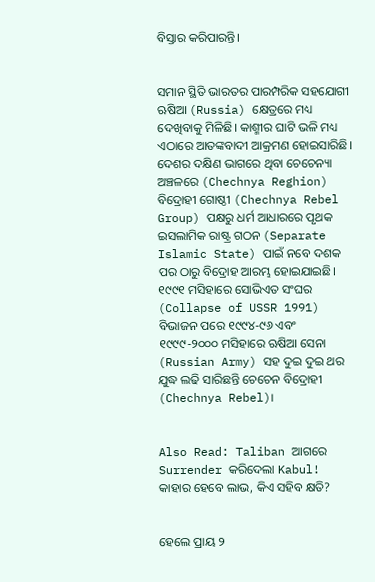ବିସ୍ତାର କରିପାରନ୍ତି।


ସମାନ ସ୍ଥିତି ଭାରତର ପାରମ୍ପରିକ ସହଯୋଗୀ ଋଷିଆ (Russia) କ୍ଷେତ୍ରରେ ମଧ୍ୟ ଦେଖିବାକୁ ମିଳିଛି। କାଶ୍ମୀର ଘାଟି ଭଳି ମଧ୍ୟ ଏଠାରେ ଆତଙ୍କବାଦୀ ଆକ୍ରମଣ ହୋଇସାରିଛି। ଦେଶର ଦକ୍ଷିଣ ଭାଗରେ ଥିବା ଚେଚେନ୍ୟା ଅଞ୍ଚଳରେ (Chechnya Reghion) ବିଦ୍ରୋହୀ ଗୋଷ୍ଠୀ (Chechnya Rebel Group) ପକ୍ଷରୁ ଧର୍ମ ଆଧାରରେ ପୃଥକ ଇସଲାମିକ ରାଷ୍ଟ୍ର ଗଠନ (Separate Islamic State) ପାଇଁ ନବେ ଦଶକ ପର ଠାରୁ ବିଦ୍ରୋହ ଆରମ୍ଭ ହୋଇଯାଇଛି। ୧୯୯୧ ମସିହାରେ ସୋଭିଏତ ସଂଘର (Collapse of USSR 1991) ବିଭାଜନ ପରେ ୧୯୯୪-୯୬ ଏବଂ ୧୯୯୯-୨୦୦୦ ମସିହାରେ ଋଷିଆ ସେନା (Russian Army) ସହ ଦୁଇ ଦୁଇ ଥର ଯୁଦ୍ଧ ଲଢି ସାରିଛନ୍ତି ଚେଚେନ ବିଦ୍ରୋହୀ (Chechnya Rebel)।


Also Read: Taliban ଆଗରେ Surrender କରିଦେଲା Kabul! କାହାର ହେବେ ଲାଭ, କିଏ ସହିବ କ୍ଷତି?


ହେଲେ ପ୍ରାୟ ୨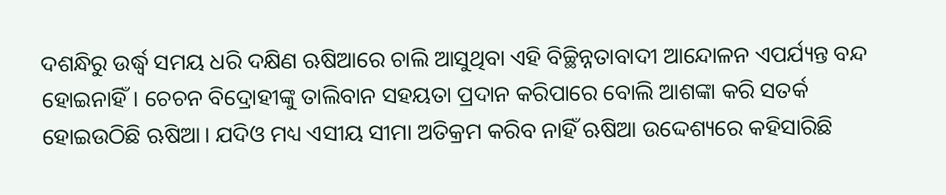ଦଶନ୍ଧିରୁ ଉର୍ଦ୍ଧ୍ୱ ସମୟ ଧରି ଦକ୍ଷିଣ ଋଷିଆରେ ଚାଲି ଆସୁଥିବା ଏହି ବିଚ୍ଛିନ୍ନତାବାଦୀ ଆନ୍ଦୋଳନ ଏପର୍ଯ୍ୟନ୍ତ ବନ୍ଦ ହୋଇନାହିଁ। ଚେଚନ ବିଦ୍ରୋହୀଙ୍କୁ ତାଲିବାନ ସହୟତା ପ୍ରଦାନ କରିପାରେ ବୋଲି ଆଶଙ୍କା କରି ସତର୍କ ହୋଇଉଠିଛି ଋଷିଆ। ଯଦିଓ ମଧ୍ୟ ଏସୀୟ ସୀମା ଅତିକ୍ରମ କରିବ ନାହିଁ ଋଷିଆ ଉଦ୍ଦେଶ୍ୟରେ କହିସାରିଛି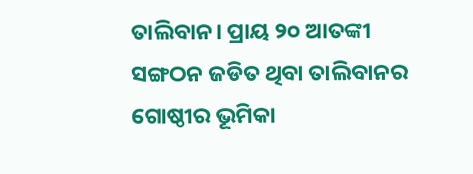ତାଲିବାନ। ପ୍ରାୟ ୨୦ ଆତଙ୍କୀ ସଙ୍ଗଠନ ଜଡିତ ଥିବା ତାଲିବାନର ଗୋଷ୍ଠୀର ଭୂମିକା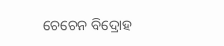ଚେଚେନ ବିଦ୍ରୋହ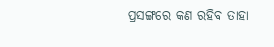ପ୍ରସଙ୍ଗରେ କଣ ରହିବ ତାହା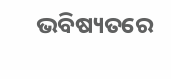ଭବିଷ୍ୟତରେ